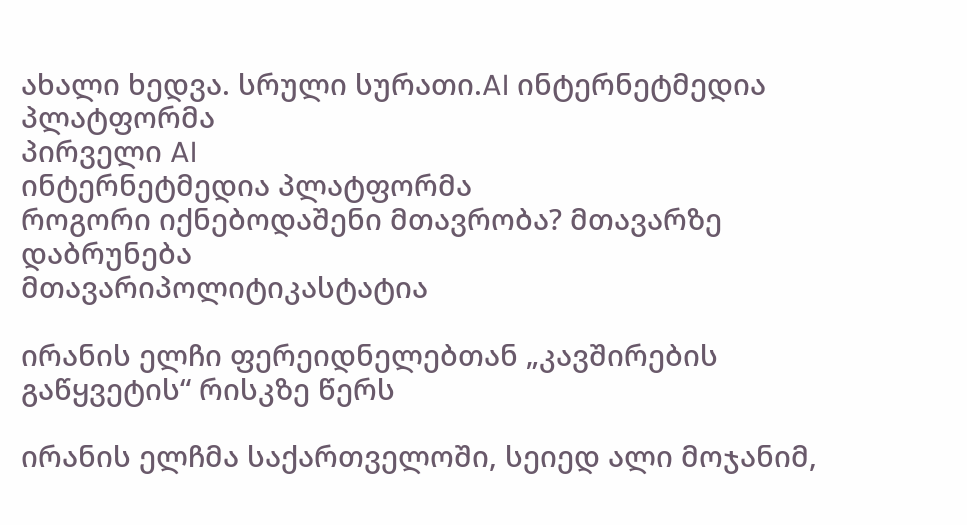ახალი ხედვა. სრული სურათი.AI ინტერნეტმედია პლატფორმა
პირველი AI
ინტერნეტმედია პლატფორმა
როგორი იქნებოდაშენი მთავრობა? მთავარზე დაბრუნება
მთავარიპოლიტიკასტატია

ირანის ელჩი ფერეიდნელებთან „კავშირების გაწყვეტის“ რისკზე წერს

ირანის ელჩმა საქართველოში, სეიედ ალი მოჯანიმ,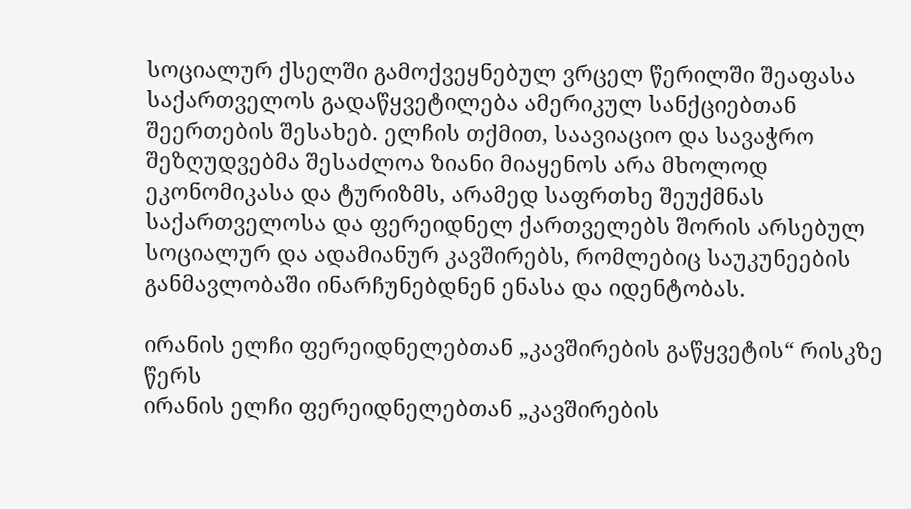სოციალურ ქსელში გამოქვეყნებულ ვრცელ წერილში შეაფასა საქართველოს გადაწყვეტილება ამერიკულ სანქციებთან შეერთების შესახებ. ელჩის თქმით, საავიაციო და სავაჭრო შეზღუდვებმა შესაძლოა ზიანი მიაყენოს არა მხოლოდ ეკონომიკასა და ტურიზმს, არამედ საფრთხე შეუქმნას საქართველოსა და ფერეიდნელ ქართველებს შორის არსებულ სოციალურ და ადამიანურ კავშირებს, რომლებიც საუკუნეების განმავლობაში ინარჩუნებდნენ ენასა და იდენტობას.

ირანის ელჩი ფერეიდნელებთან „კავშირების გაწყვეტის“ რისკზე წერს
ირანის ელჩი ფერეიდნელებთან „კავშირების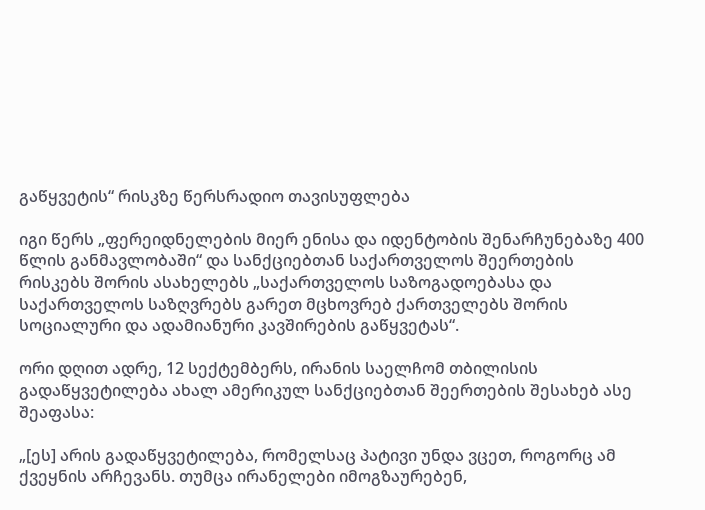გაწყვეტის“ რისკზე წერსრადიო თავისუფლება

იგი წერს „ფერეიდნელების მიერ ენისა და იდენტობის შენარჩუნებაზე 400 წლის განმავლობაში“ და სანქციებთან საქართველოს შეერთების რისკებს შორის ასახელებს „საქართველოს საზოგადოებასა და საქართველოს საზღვრებს გარეთ მცხოვრებ ქართველებს შორის სოციალური და ადამიანური კავშირების გაწყვეტას“.

ორი დღით ადრე, 12 სექტემბერს, ირანის საელჩომ თბილისის გადაწყვეტილება ახალ ამერიკულ სანქციებთან შეერთების შესახებ ასე შეაფასა:

„[ეს] არის გადაწყვეტილება, რომელსაც პატივი უნდა ვცეთ, როგორც ამ ქვეყნის არჩევანს. თუმცა ირანელები იმოგზაურებენ,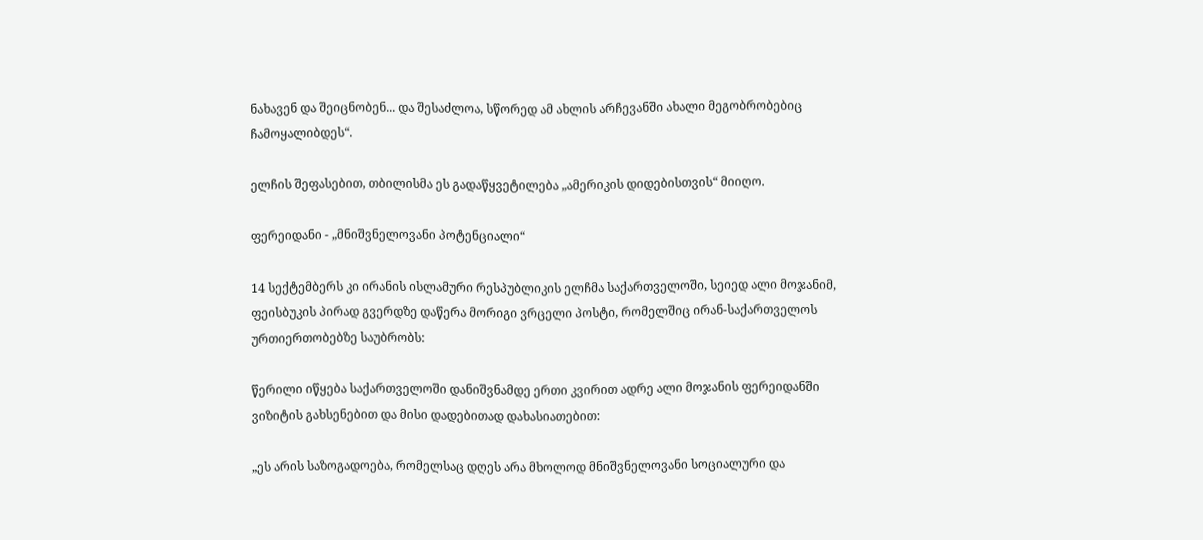ნახავენ და შეიცნობენ... და შესაძლოა, სწორედ ამ ახლის არჩევანში ახალი მეგობრობებიც ჩამოყალიბდეს“.

ელჩის შეფასებით, თბილისმა ეს გადაწყვეტილება „ამერიკის დიდებისთვის“ მიიღო.

ფერეიდანი - „მნიშვნელოვანი პოტენციალი“

14 სექტემბერს კი ირანის ისლამური რესპუბლიკის ელჩმა საქართველოში, სეიედ ალი მოჯანიმ, ფეისბუკის პირად გვერდზე დაწერა მორიგი ვრცელი პოსტი, რომელშიც ირან-საქართველოს ურთიერთობებზე საუბრობს:

წერილი იწყება საქართველოში დანიშვნამდე ერთი კვირით ადრე ალი მოჯანის ფერეიდანში ვიზიტის გახსენებით და მისი დადებითად დახასიათებით:

„ეს არის საზოგადოება, რომელსაც დღეს არა მხოლოდ მნიშვნელოვანი სოციალური და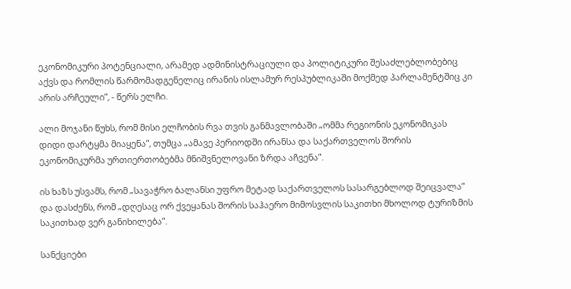ეკონომიკური პოტენციალი, არამედ ადმინისტრაციული და პოლიტიკური შესაძლებლობებიც აქვს და რომლის წარმომადგენელიც ირანის ისლამურ რესპუბლიკაში მოქმედ პარლამენტშიც კი არის არჩეული“, - წერს ელჩი.

ალი მოჯანი წუხს, რომ მისი ელჩობის რვა თვის განმავლობაში „ომმა რეგიონის ეკონომიკას დიდი დარტყმა მიაყენა“, თუმცა „ამავე პერიოდში ირანსა და საქართველოს შორის ეკონომიკურმა ურთიერთობებმა მნიშვნელოვანი ზრდა აჩვენა“.

ის ხაზს უსვამს, რომ „სავაჭრო ბალანსი უფრო მეტად საქართველოს სასარგებლოდ შეიცვალა“ და დასძენს, რომ „დღესაც ორ ქვეყანას შორის საჰაერო მიმოსვლის საკითხი მხოლოდ ტურიზმის საკითხად ვერ განიხილება“.

სანქციები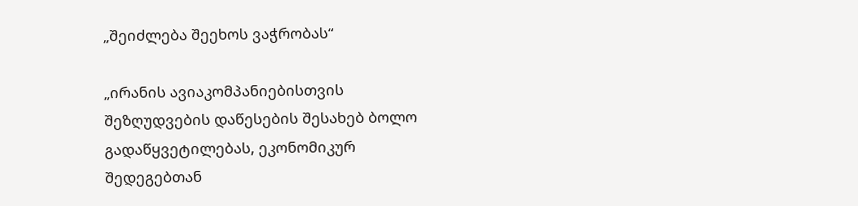„შეიძლება შეეხოს ვაჭრობას“

„ირანის ავიაკომპანიებისთვის შეზღუდვების დაწესების შესახებ ბოლო გადაწყვეტილებას, ეკონომიკურ შედეგებთან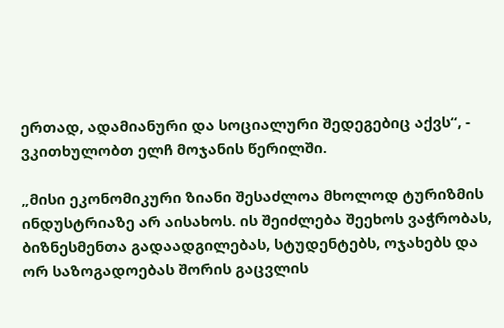ერთად, ადამიანური და სოციალური შედეგებიც აქვს“, - ვკითხულობთ ელჩ მოჯანის წერილში.

„მისი ეკონომიკური ზიანი შესაძლოა მხოლოდ ტურიზმის ინდუსტრიაზე არ აისახოს. ის შეიძლება შეეხოს ვაჭრობას, ბიზნესმენთა გადაადგილებას, სტუდენტებს, ოჯახებს და ორ საზოგადოებას შორის გაცვლის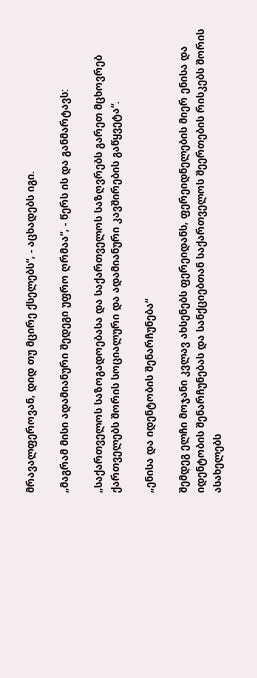მრავალფეროვან, დიდ თუ მცირე ქსელებს“, - აცხადებს იგი.

„მაგრამ მისი ადამიანური შედეგი უფრო ღრმაა“, - წერს ის და განმარტავს:

„საქართველოს საზოგადოებასა და საქართველოს საზღვრებს გარეთ მცხოვრებ ქართველებს შორის სოციალური და ადამიანური კავშირების გაწყვეტა“.

„ენისა და იდენტობის შენარჩუნება“

შემდეგ ელჩი მოჯანი კვლავ ახსენებს ფერეიდანს, ფერეიდნელების მიერ ენისა და იდენტობის შენარჩუნებას და სანქციებთან საქართველოს შეერთების რისკებს შორის ასახელებს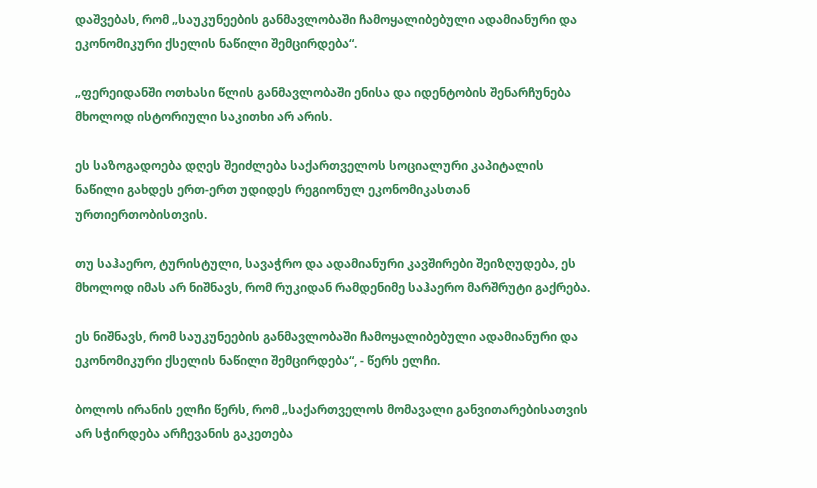დაშვებას, რომ „საუკუნეების განმავლობაში ჩამოყალიბებული ადამიანური და ეკონომიკური ქსელის ნაწილი შემცირდება“.

„ფერეიდანში ოთხასი წლის განმავლობაში ენისა და იდენტობის შენარჩუნება მხოლოდ ისტორიული საკითხი არ არის.

ეს საზოგადოება დღეს შეიძლება საქართველოს სოციალური კაპიტალის ნაწილი გახდეს ერთ-ერთ უდიდეს რეგიონულ ეკონომიკასთან ურთიერთობისთვის.

თუ საჰაერო, ტურისტული, სავაჭრო და ადამიანური კავშირები შეიზღუდება, ეს მხოლოდ იმას არ ნიშნავს, რომ რუკიდან რამდენიმე საჰაერო მარშრუტი გაქრება.

ეს ნიშნავს, რომ საუკუნეების განმავლობაში ჩამოყალიბებული ადამიანური და ეკონომიკური ქსელის ნაწილი შემცირდება“, - წერს ელჩი.

ბოლოს ირანის ელჩი წერს, რომ „საქართველოს მომავალი განვითარებისათვის არ სჭირდება არჩევანის გაკეთება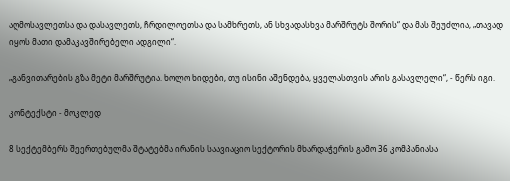აღმოსავლეთსა და დასავლეთს, ჩრდილოეთსა და სამხრეთს, ან სხვადასხვა მარშრუტს შორის“ და მას შეუძლია, „თავად იყოს მათი დამაკავშირებელი ადგილი“.

„განვითარების გზა მეტი მარშრუტია. ხოლო ხიდები, თუ ისინი აშენდება, ყველასთვის არის გასავლელი“, - წერს იგი.

კონტექსტი - მოკლედ

8 სექტემბერს შეერთებულმა შტატებმა ირანის საავიაციო სექტორის მხარდაჭერის გამო 36 კომპანიასა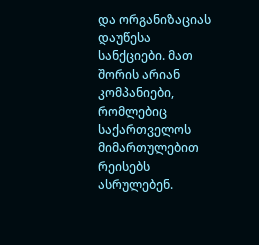და ორგანიზაციას დაუწესა სანქციები. მათ შორის არიან კომპანიები, რომლებიც საქართველოს მიმართულებით რეისებს ასრულებენ.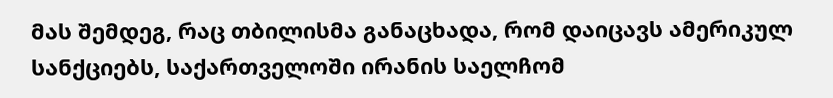მას შემდეგ, რაც თბილისმა განაცხადა, რომ დაიცავს ამერიკულ სანქციებს, საქართველოში ირანის საელჩომ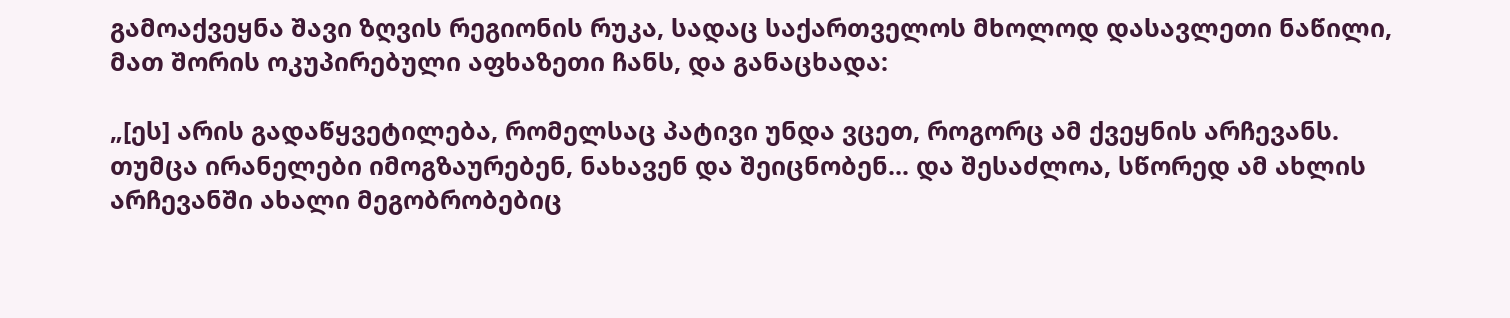გამოაქვეყნა შავი ზღვის რეგიონის რუკა, სადაც საქართველოს მხოლოდ დასავლეთი ნაწილი, მათ შორის ოკუპირებული აფხაზეთი ჩანს, და განაცხადა:

„[ეს] არის გადაწყვეტილება, რომელსაც პატივი უნდა ვცეთ, როგორც ამ ქვეყნის არჩევანს. თუმცა ირანელები იმოგზაურებენ, ნახავენ და შეიცნობენ... და შესაძლოა, სწორედ ამ ახლის არჩევანში ახალი მეგობრობებიც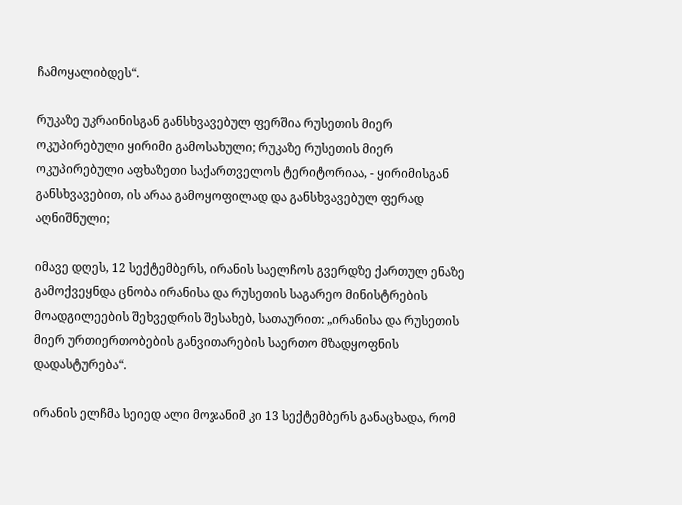ჩამოყალიბდეს“.

რუკაზე უკრაინისგან განსხვავებულ ფერშია რუსეთის მიერ ოკუპირებული ყირიმი გამოსახული; რუკაზე რუსეთის მიერ ოკუპირებული აფხაზეთი საქართველოს ტერიტორიაა, - ყირიმისგან განსხვავებით, ის არაა გამოყოფილად და განსხვავებულ ფერად აღნიშნული;

იმავე დღეს, 12 სექტემბერს, ირანის საელჩოს გვერდზე ქართულ ენაზე გამოქვეყნდა ცნობა ირანისა და რუსეთის საგარეო მინისტრების მოადგილეების შეხვედრის შესახებ, სათაურით: „ირანისა და რუსეთის მიერ ურთიერთობების განვითარების საერთო მზადყოფნის დადასტურება“.

ირანის ელჩმა სეიედ ალი მოჯანიმ კი 13 სექტემბერს განაცხადა, რომ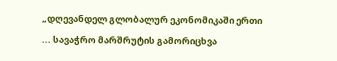„დღევანდელ გლობალურ ეკონომიკაში ერთი ... სავაჭრო მარშრუტის გამორიცხვა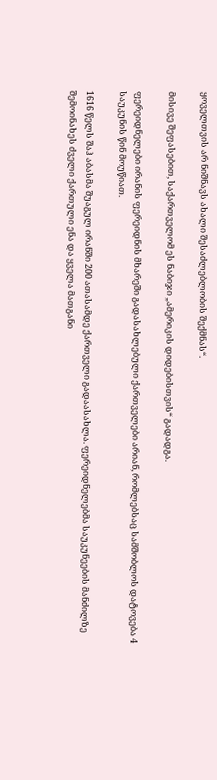ყოველთვის არ ნიშნავს ახალი შესაძლებლობის შექმნას“.

მისივე შეფასებით, საქართველომ ეს ნაბიჯი „ამერიკის დიდებისთვის“ გადადგა.

ფერეიდნელები ირანის ფერეიდნის მხარეში გადასახლებული ქართველები არიან, რომლებსაც სამშობლოს დატოვება 4 საუკუნის წინ მოუწიათ.

1616 წელს შაჰ აბასმა შუაგულ ირანში 200 ათასამდე ქართველი გადაასახლა. ფერეიდნელებმა საუკუნეების მანძილზე შემოინახეს ძველი ქართული ენა და ყველა მათგანი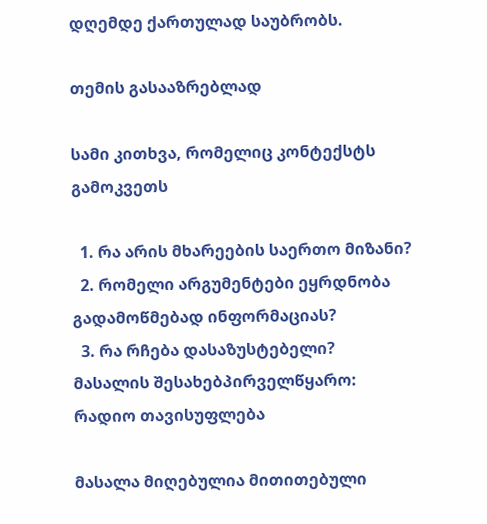დღემდე ქართულად საუბრობს.

თემის გასააზრებლად

სამი კითხვა, რომელიც კონტექსტს გამოკვეთს

  1. რა არის მხარეების საერთო მიზანი?
  2. რომელი არგუმენტები ეყრდნობა გადამოწმებად ინფორმაციას?
  3. რა რჩება დასაზუსტებელი?
მასალის შესახებპირველწყარო: რადიო თავისუფლება

მასალა მიღებულია მითითებული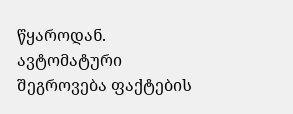წყაროდან. ავტომატური შეგროვება ფაქტების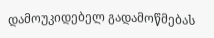დამოუკიდებელ გადამოწმებას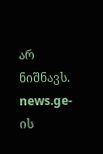არ ნიშნავს. news.ge-ის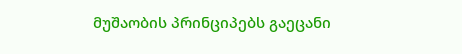მუშაობის პრინციპებს გაეცანი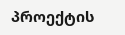პროექტის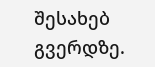შესახებ გვერდზე.